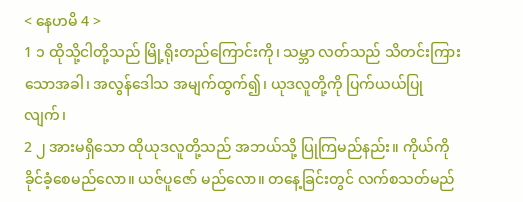< နေဟမိ 4 >
1 ၁ ထိုသို့ငါတို့သည် မြို့ရိုးတည်ကြောင်းကို၊ သမ္ဘာ လတ်သည် သိတင်းကြားသောအခါ၊ အလွန်ဒေါသ အမျက်ထွက်၍၊ ယုဒလူတို့ကို ပြက်ယယ်ပြုလျက်၊
2 ၂ အားမရှိသော ထိုယုဒလူတို့သည် အဘယ်သို့ ပြုကြမည်နည်း။ ကိုယ်ကို ခိုင်ခံ့စေမည်လော။ ယဇ်ပူဇော် မည်လော။ တနေ့ခြင်းတွင် လက်စသတ်မည်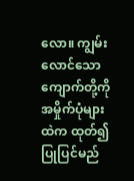လော။ ကျွမ်းလောင်သော ကျောက်တို့ကို အမှိုက်ပုံများထဲက ထုတ်၍ ပြုပြင်မည်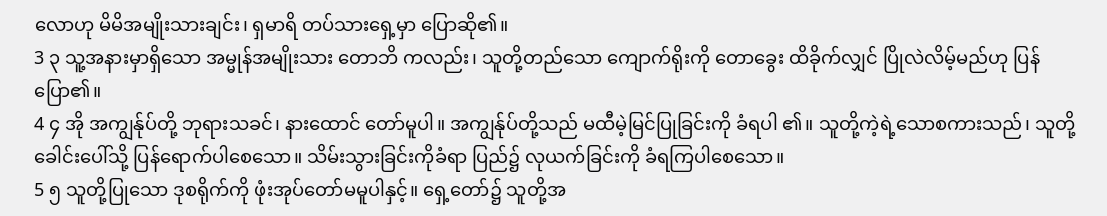လောဟု မိမိအမျိုးသားချင်း၊ ရှမာရိ တပ်သားရှေ့မှာ ပြောဆို၏။
3 ၃ သူ့အနားမှာရှိသော အမ္မုန်အမျိုးသား တောဘိ ကလည်း၊ သူတို့တည်သော ကျောက်ရိုးကို တောခွေး ထိခိုက်လျှင် ပြိုလဲလိမ့်မည်ဟု ပြန်ပြော၏။
4 ၄ အို အကျွန်ုပ်တို့ ဘုရားသခင်၊ နားထောင် တော်မူပါ။ အကျွန်ုပ်တို့သည် မထီမဲ့မြင်ပြုခြင်းကို ခံရပါ ၏။ သူတို့ကဲ့ရဲ့သောစကားသည်၊ သူတို့ ခေါင်းပေါ်သို့ ပြန်ရောက်ပါစေသော။ သိမ်းသွားခြင်းကိုခံရာ ပြည်၌ လုယက်ခြင်းကို ခံရကြပါစေသော။
5 ၅ သူတို့ပြုသော ဒုစရိုက်ကို ဖုံးအုပ်တော်မမူပါနှင့်။ ရှေ့တော်၌ သူတို့အ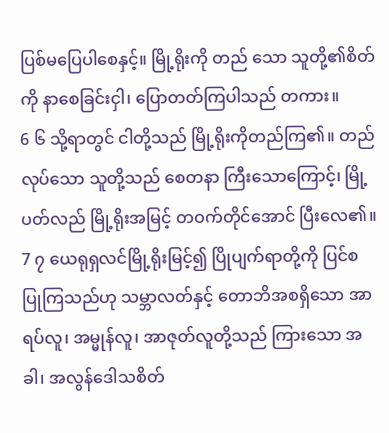ပြစ်မပြေပါစေနှင့်။ မြို့ရိုးကို တည် သော သူတို့၏စိတ်ကို နာစေခြင်းငှါ၊ ပြောတတ်ကြပါသည် တကား။
6 ၆ သို့ရာတွင် ငါတို့သည် မြို့ရိုးကိုတည်ကြ၏။ တည်လုပ်သော သူတို့သည် စေတနာ ကြီးသောကြောင့်၊ မြို့ပတ်လည် မြို့ရိုးအမြင့် တဝက်တိုင်အောင် ပြီးလေ၏။
7 ၇ ယေရုရှလင်မြို့ရိုးမြင့်၍ ပြိုပျက်ရာတို့ကို ပြင်စ ပြုကြသည်ဟု သမ္ဘာလတ်နှင့် တောဘိအစရှိသော အာရပ်လူ၊ အမ္မုန်လူ၊ အာဇုတ်လူတို့သည် ကြားသော အခါ၊ အလွန်ဒေါသစိတ်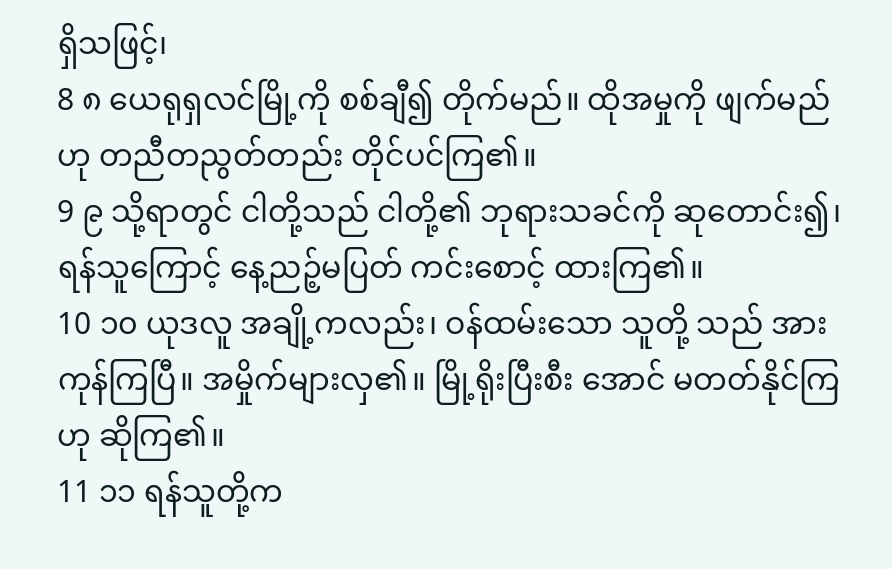ရှိသဖြင့်၊
8 ၈ ယေရုရှလင်မြို့ကို စစ်ချီ၍ တိုက်မည်။ ထိုအမှုကို ဖျက်မည်ဟု တညီတညွတ်တည်း တိုင်ပင်ကြ၏။
9 ၉ သို့ရာတွင် ငါတို့သည် ငါတို့၏ ဘုရားသခင်ကို ဆုတောင်း၍၊ ရန်သူကြောင့် နေ့ညဉ့်မပြတ် ကင်းစောင့် ထားကြ၏။
10 ၁၀ ယုဒလူ အချို့ကလည်း၊ ဝန်ထမ်းသော သူတို့ သည် အားကုန်ကြပြီ။ အမှိုက်များလှ၏။ မြို့ရိုးပြီးစီး အောင် မတတ်နိုင်ကြဟု ဆိုကြ၏။
11 ၁၁ ရန်သူတို့က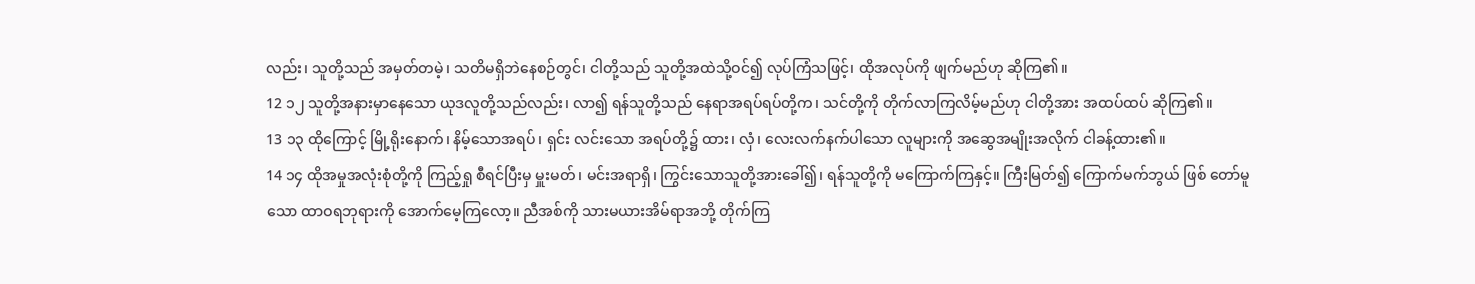လည်း၊ သူတို့သည် အမှတ်တမဲ့၊ သတိမရှိဘဲနေစဉ်တွင်၊ ငါတို့သည် သူတို့အထဲသို့ဝင်၍ လုပ်ကြံသဖြင့်၊ ထိုအလုပ်ကို ဖျက်မည်ဟု ဆိုကြ၏။
12 ၁၂ သူတို့အနားမှာနေသော ယုဒလူတို့သည်လည်း၊ လာ၍ ရန်သူတို့သည် နေရာအရပ်ရပ်တို့က၊ သင်တို့ကို တိုက်လာကြလိမ့်မည်ဟု ငါတို့အား အထပ်ထပ် ဆိုကြ၏။
13 ၁၃ ထိုကြောင့် မြို့ရိုးနောက်၊ နိမ့်သောအရပ်၊ ရှင်း လင်းသော အရပ်တို့၌ ထား၊ လှံ၊ လေးလက်နက်ပါသော လူများကို အဆွေအမျိုးအလိုက် ငါခန့်ထား၏။
14 ၁၄ ထိုအမှုအလုံးစုံတို့ကို ကြည့်ရှု စီရင်ပြီးမှ မှူးမတ်၊ မင်းအရာရှိ၊ ကြွင်းသောသူတို့အားခေါ်၍၊ ရန်သူတို့ကို မကြောက်ကြနှင့်။ ကြီးမြတ်၍ ကြောက်မက်ဘွယ် ဖြစ် တော်မူသော ထာဝရဘုရားကို အောက်မေ့ကြလော့။ ညီအစ်ကို သားမယားအိမ်ရာအဘို့ တိုက်ကြ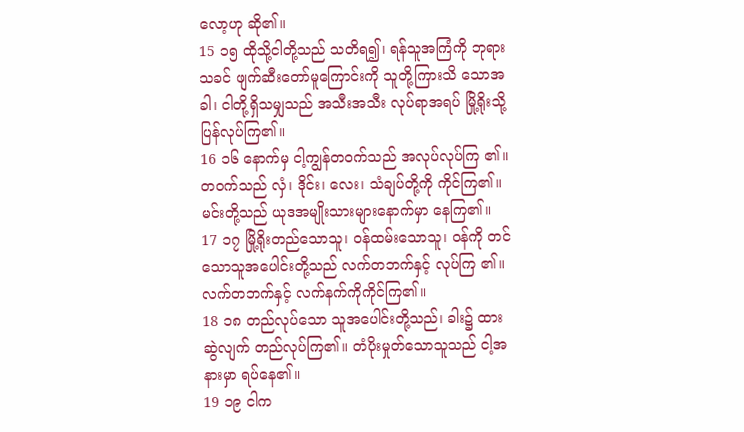လော့ဟု ဆို၏။
15 ၁၅ ထိုသို့ငါတို့သည် သတိရ၍၊ ရန်သူအကြံကို ဘုရားသခင် ဖျက်ဆီးတော်မူကြောင်းကို သူတို့ကြားသိ သောအခါ၊ ငါတို့ရှိသမျှသည် အသီးအသီး လုပ်ရာအရပ် မြို့ရိုးသို့ပြန်လုပ်ကြ၏။
16 ၁၆ နောက်မှ ငါ့ကျွန်တဝက်သည် အလုပ်လုပ်ကြ ၏။ တဝက်သည် လှံ၊ ဒိုင်း၊ လေး၊ သံချပ်တို့ကို ကိုင်ကြ၏။ မင်းတို့သည် ယုဒအမျိုးသားများနောက်မှာ နေကြ၏။
17 ၁၇ မြို့ရိုးတည်သောသူ၊ ဝန်ထမ်းသောသူ၊ ဝန်ကို တင်သောသူအပေါင်းတို့သည် လက်တဘက်နှင့် လုပ်ကြ ၏။ လက်တဘက်နှင့် လက်နက်ကိုကိုင်ကြ၏။
18 ၁၈ တည်လုပ်သော သူအပေါင်းတို့သည်၊ ခါး၌ ထား ဆွဲလျက် တည်လုပ်ကြ၏။ တံပိုးမှုတ်သောသူသည် ငါ့အနားမှာ ရပ်နေ၏။
19 ၁၉ ငါက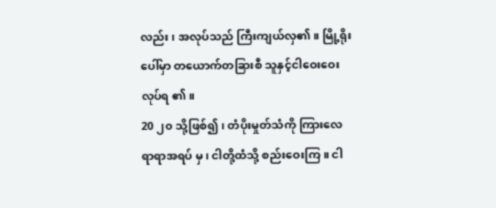လည်း၊ အလုပ်သည် ကြီးကျယ်လှ၏။ မြို့ရိုးပေါ်မှာ တယောက်တခြားစီ သူနှင့်ငါဝေးဝေး လုပ်ရ ၏။
20 ၂၀ သို့ဖြစ်၍၊ တံပိုးမှုတ်သံကို ကြားလေရာရာအရပ် မှ၊ ငါတို့ထံသို့ စည်းဝေးကြ။ ငါ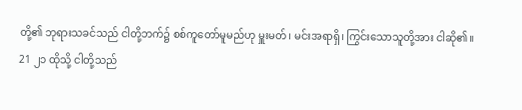တို့၏ ဘုရားသခင်သည် ငါတို့ဘက်၌ စစ်ကူတော်မူမည်ဟု မှူးမတ်၊ မင်းအရာရှိ၊ ကြွင်းသောသူတို့အား ငါဆို၏။
21 ၂၁ ထိုသို့ ငါတို့သည်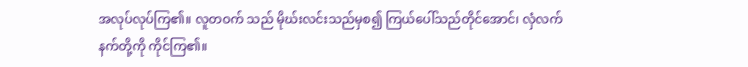အလုပ်လုပ်ကြ၏။ လူတဝက် သည် မိုဃ်းလင်းသည်မှစ၍ ကြယ်ပေါ်သည်တိုင်အောင်၊ လှံလက်နက်တို့ကို ကိုင်ကြ၏။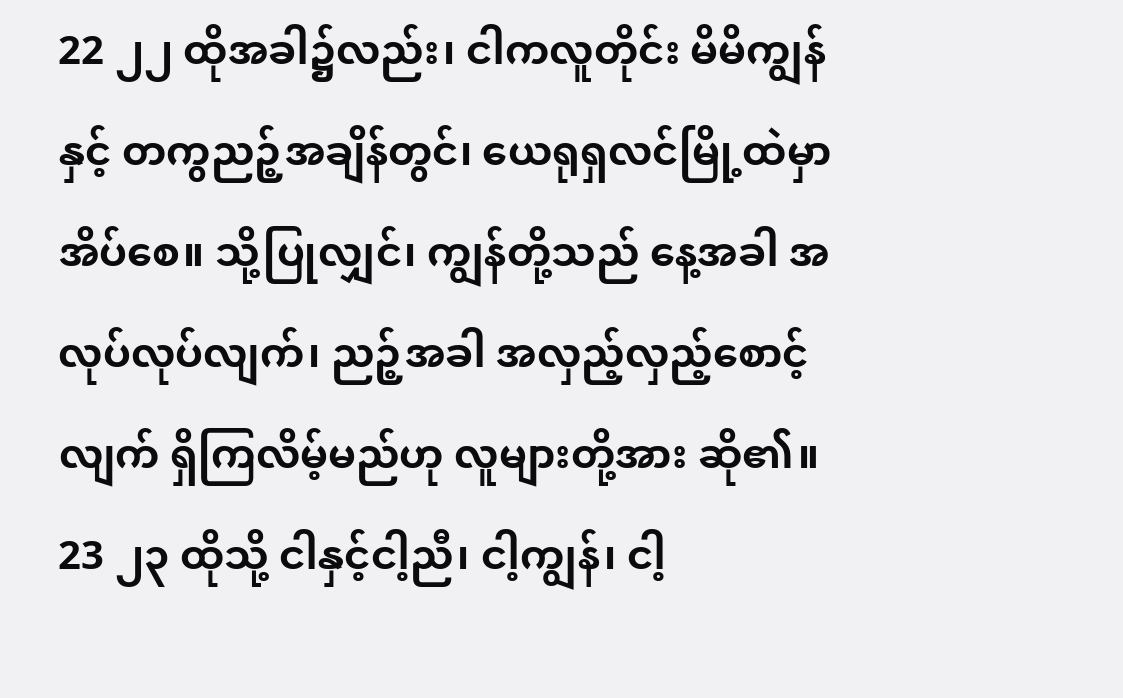22 ၂၂ ထိုအခါ၌လည်း၊ ငါကလူတိုင်း မိမိကျွန်နှင့် တကွညဉ့်အချိန်တွင်၊ ယေရုရှလင်မြို့ထဲမှာ အိပ်စေ။ သို့ပြုလျှင်၊ ကျွန်တို့သည် နေ့အခါ အလုပ်လုပ်လျက်၊ ညဉ့်အခါ အလှည့်လှည့်စောင့်လျက် ရှိကြလိမ့်မည်ဟု လူများတို့အား ဆို၏။
23 ၂၃ ထိုသို့ ငါနှင့်ငါ့ညီ၊ ငါ့ကျွန်၊ ငါ့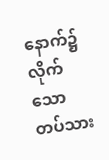နောက်၌ လိုက် သောတပ်သား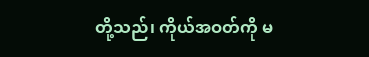တို့သည်၊ ကိုယ်အဝတ်ကို မ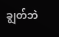ချွတ်ဘဲ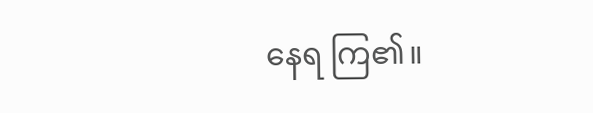နေရ ကြ၏။